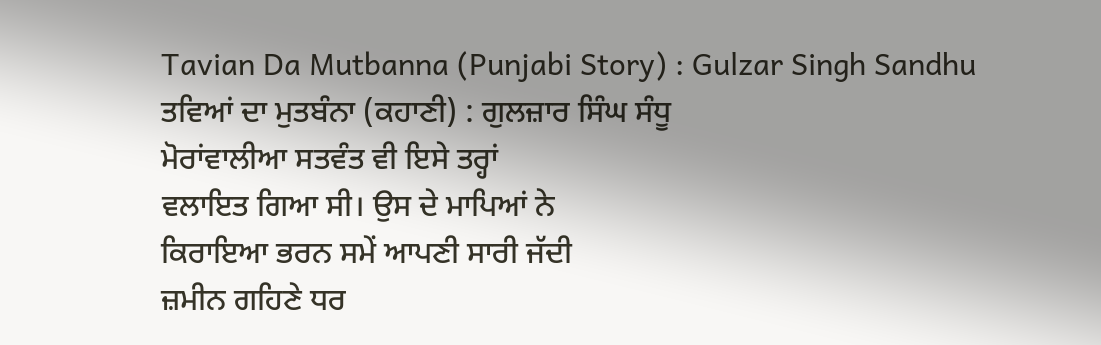Tavian Da Mutbanna (Punjabi Story) : Gulzar Singh Sandhu
ਤਵਿਆਂ ਦਾ ਮੁਤਬੰਨਾ (ਕਹਾਣੀ) : ਗੁਲਜ਼ਾਰ ਸਿੰਘ ਸੰਧੂ
ਮੋਰਾਂਵਾਲੀਆ ਸਤਵੰਤ ਵੀ ਇਸੇ ਤਰ੍ਹਾਂ
ਵਲਾਇਤ ਗਿਆ ਸੀ। ਉਸ ਦੇ ਮਾਪਿਆਂ ਨੇ
ਕਿਰਾਇਆ ਭਰਨ ਸਮੇਂ ਆਪਣੀ ਸਾਰੀ ਜੱਦੀ
ਜ਼ਮੀਨ ਗਹਿਣੇ ਧਰ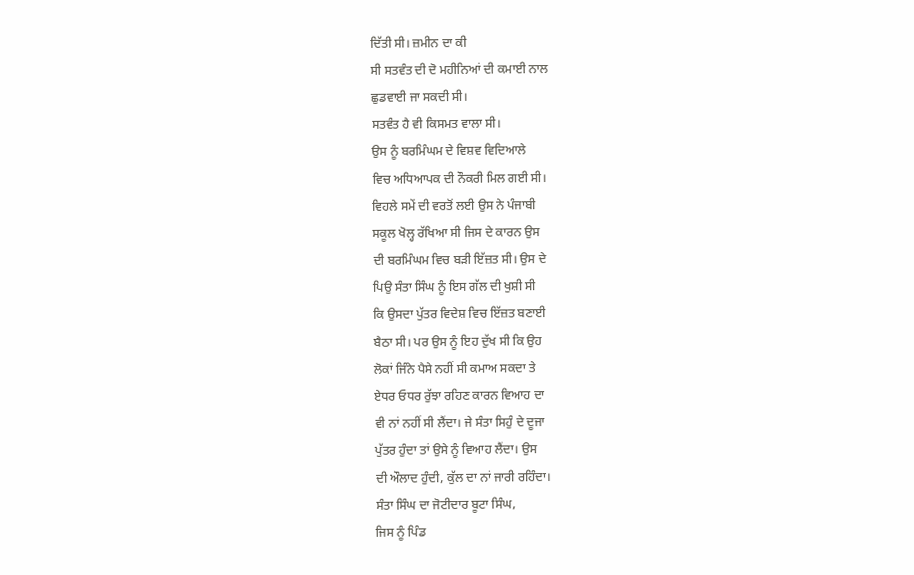ਦਿੱਤੀ ਸੀ। ਜ਼ਮੀਨ ਦਾ ਕੀ
ਸੀ ਸਤਵੰਤ ਦੀ ਦੋ ਮਹੀਨਿਆਂ ਦੀ ਕਮਾਈ ਨਾਲ
ਛੁਡਵਾਈ ਜਾ ਸਕਦੀ ਸੀ।
ਸਤਵੰਤ ਹੈ ਵੀ ਕਿਸਮਤ ਵਾਲਾ ਸੀ।
ਉਸ ਨੂੰ ਬਰਮਿੰਘਮ ਦੇ ਵਿਸ਼ਵ ਵਿਦਿਆਲੇ
ਵਿਚ ਅਧਿਆਪਕ ਦੀ ਨੌਕਰੀ ਮਿਲ ਗਈ ਸੀ।
ਵਿਹਲੇ ਸਮੇਂ ਦੀ ਵਰਤੋਂ ਲਈ ਉਸ ਨੇ ਪੰਜਾਬੀ
ਸਕੂਲ ਖੋਲ੍ਹ ਰੱਖਿਆ ਸੀ ਜਿਸ ਦੇ ਕਾਰਨ ਉਸ
ਦੀ ਬਰਮਿੰਘਮ ਵਿਚ ਬੜੀ ਇੱਜ਼ਤ ਸੀ। ਉਸ ਦੇ
ਪਿਉ ਸੰਤਾ ਸਿੰਘ ਨੂੰ ਇਸ ਗੱਲ ਦੀ ਖੁਸ਼ੀ ਸੀ
ਕਿ ਉਸਦਾ ਪੁੱਤਰ ਵਿਦੇਸ਼ ਵਿਚ ਇੱਜ਼ਤ ਬਣਾਈ
ਬੈਠਾ ਸੀ। ਪਰ ਉਸ ਨੂੰ ਇਹ ਦੁੱਖ ਸੀ ਕਿ ਉਹ
ਲੋਕਾਂ ਜਿੰਨੇ ਪੈਸੇ ਨਹੀਂ ਸੀ ਕਮਾਅ ਸਕਦਾ ਤੇ
ਏਧਰ ਓਧਰ ਰੁੱਝਾ ਰਹਿਣ ਕਾਰਨ ਵਿਆਹ ਦਾ
ਵੀ ਨਾਂ ਨਹੀਂ ਸੀ ਲੈਂਦਾ। ਜੇ ਸੰਤਾ ਸਿਹੁੰ ਦੇ ਦੂਜਾ
ਪੁੱਤਰ ਹੁੰਦਾ ਤਾਂ ਉਸੇ ਨੂੰ ਵਿਆਹ ਲੈਂਦਾ। ਉਸ
ਦੀ ਔਲਾਦ ਹੁੰਦੀ, ਕੁੱਲ ਦਾ ਨਾਂ ਜਾਰੀ ਰਹਿੰਦਾ।
ਸੰਤਾ ਸਿੰਘ ਦਾ ਜੋਟੀਦਾਰ ਬੂਟਾ ਸਿੰਘ,
ਜਿਸ ਨੂੰ ਪਿੰਡ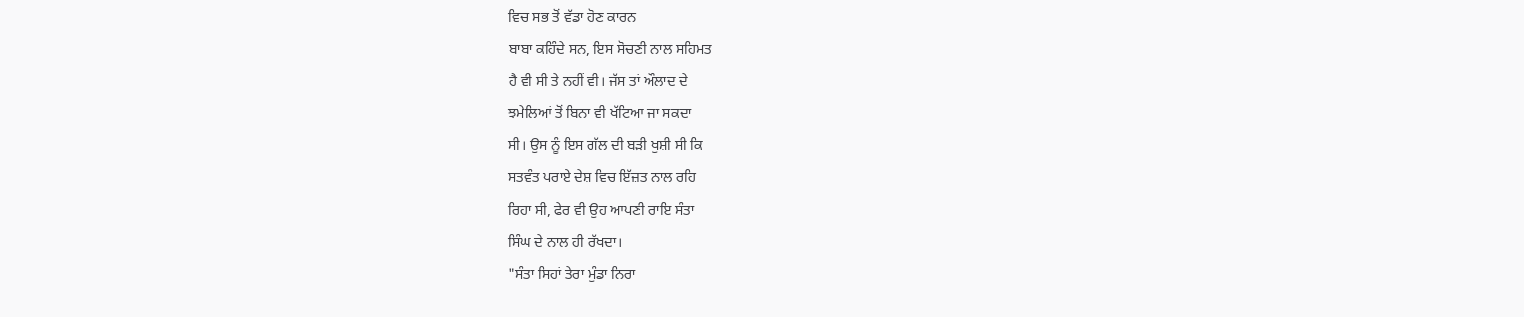ਵਿਚ ਸਭ ਤੋਂ ਵੱਡਾ ਹੋਣ ਕਾਰਨ
ਬਾਬਾ ਕਹਿੰਦੇ ਸਨ, ਇਸ ਸੋਚਣੀ ਨਾਲ ਸਹਿਮਤ
ਹੈ ਵੀ ਸੀ ਤੇ ਨਹੀਂ ਵੀ। ਜੱਸ ਤਾਂ ਔਲਾਦ ਦੇ
ਝਮੇਲਿਆਂ ਤੋਂ ਬਿਨਾ ਵੀ ਖੱਟਿਆ ਜਾ ਸਕਦਾ
ਸੀ। ਉਸ ਨੂੰ ਇਸ ਗੱਲ ਦੀ ਬੜੀ ਖੁਸ਼ੀ ਸੀ ਕਿ
ਸਤਵੰਤ ਪਰਾਏ ਦੇਸ਼ ਵਿਚ ਇੱਜ਼ਤ ਨਾਲ ਰਹਿ
ਰਿਹਾ ਸੀ, ਫੇਰ ਵੀ ਉਹ ਆਪਣੀ ਰਾਇ ਸੰਤਾ
ਸਿੰਘ ਦੇ ਨਾਲ ਹੀ ਰੱਖਦਾ।
"ਸੰਤਾ ਸਿਹਾਂ ਤੇਰਾ ਮੁੰਡਾ ਨਿਰਾ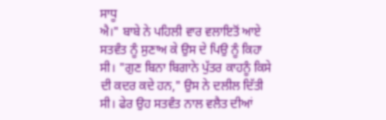ਸਾਧੂ
ਐ।" ਬਾਬੇ ਨੇ ਪਹਿਲੀ ਵਾਰ ਵਲਾਇਤੋਂ ਆਏ
ਸਤਵੰਤ ਨੂੰ ਸੁਣਾਅ ਕੇ ਉਸ ਦੇ ਪਿਉ ਨੂੰ ਕਿਹਾ
ਸੀ। "ਗੁਣ ਬਿਨਾ ਬਿਗਾਨੇ ਪੁੱਤਰ ਕਾਹਨੂੰ ਕਿਸੇ
ਦੀ ਕਦਰ ਕਦੇ ਹਨ," ਉਸ ਨੇ ਦਲੀਲ ਦਿੱਤੀ
ਸੀ। ਫੇਰ ਉਹ ਸਤਵੰਤ ਨਾਲ ਵਲੈਤ ਦੀਆਂ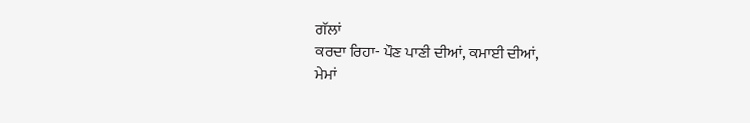ਗੱਲਾਂ
ਕਰਦਾ ਰਿਹਾ- ਪੌਣ ਪਾਣੀ ਦੀਆਂ, ਕਮਾਈ ਦੀਆਂ,
ਮੇਮਾਂ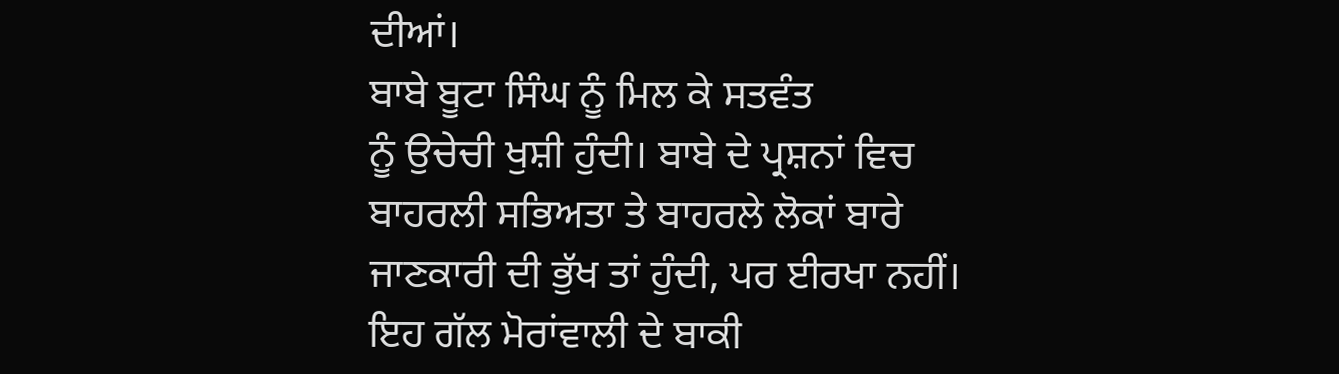ਦੀਆਂ।
ਬਾਬੇ ਬੂਟਾ ਸਿੰਘ ਨੂੰ ਮਿਲ ਕੇ ਸਤਵੰਤ
ਨੂੰ ਉਚੇਚੀ ਖੁਸ਼ੀ ਹੁੰਦੀ। ਬਾਬੇ ਦੇ ਪ੍ਰਸ਼ਨਾਂ ਵਿਚ
ਬਾਹਰਲੀ ਸਭਿਅਤਾ ਤੇ ਬਾਹਰਲੇ ਲੋਕਾਂ ਬਾਰੇ
ਜਾਣਕਾਰੀ ਦੀ ਭੁੱਖ ਤਾਂ ਹੁੰਦੀ, ਪਰ ਈਰਖਾ ਨਹੀਂ।
ਇਹ ਗੱਲ ਮੋਰਾਂਵਾਲੀ ਦੇ ਬਾਕੀ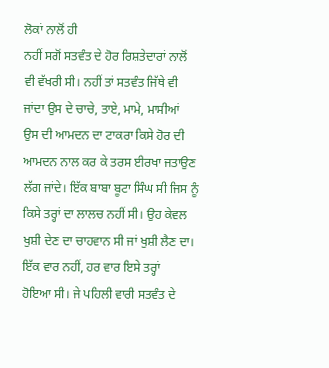ਲੋਕਾਂ ਨਾਲੋਂ ਹੀ
ਨਹੀਂ ਸਗੋਂ ਸਤਵੰਤ ਦੇ ਹੋਰ ਰਿਸ਼ਤੇਦਾਰਾਂ ਨਾਲੋਂ
ਵੀ ਵੱਖਰੀ ਸੀ। ਨਹੀਂ ਤਾਂ ਸਤਵੰਤ ਜਿੱਥੇ ਵੀ
ਜਾਂਦਾ ਉਸ ਦੇ ਚਾਚੇ, ਤਾਏ, ਮਾਮੇ, ਮਾਸੀਆਂ
ਉਸ ਦੀ ਆਮਦਨ ਦਾ ਟਾਕਰਾ ਕਿਸੇ ਹੋਰ ਦੀ
ਆਮਦਨ ਨਾਲ ਕਰ ਕੇ ਤਰਸ ਈਰਖਾ ਜਤਾਉਣ
ਲੱਗ ਜਾਂਦੇ। ਇੱਕ ਬਾਬਾ ਬੂਟਾ ਸਿੰਘ ਸੀ ਜਿਸ ਨੂੰ
ਕਿਸੇ ਤਰ੍ਹਾਂ ਦਾ ਲਾਲਚ ਨਹੀਂ ਸੀ। ਉਹ ਕੇਵਲ
ਖੁਸ਼ੀ ਦੇਣ ਦਾ ਚਾਹਵਾਨ ਸੀ ਜਾਂ ਖੁਸ਼ੀ ਲੈਣ ਦਾ।
ਇੱਕ ਵਾਰ ਨਹੀਂ, ਹਰ ਵਾਰ ਇਸੇ ਤਰ੍ਹਾਂ
ਹੋਇਆ ਸੀ। ਜੇ ਪਹਿਲੀ ਵਾਰੀ ਸਤਵੰਤ ਦੇ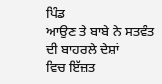ਪਿੰਡ
ਆਉਣ ਤੇ ਬਾਬੇ ਨੇ ਸਤਵੰਤ ਦੀ ਬਾਹਰਲੇ ਦੇਸ਼ਾਂ
ਵਿਚ ਇੱਜ਼ਤ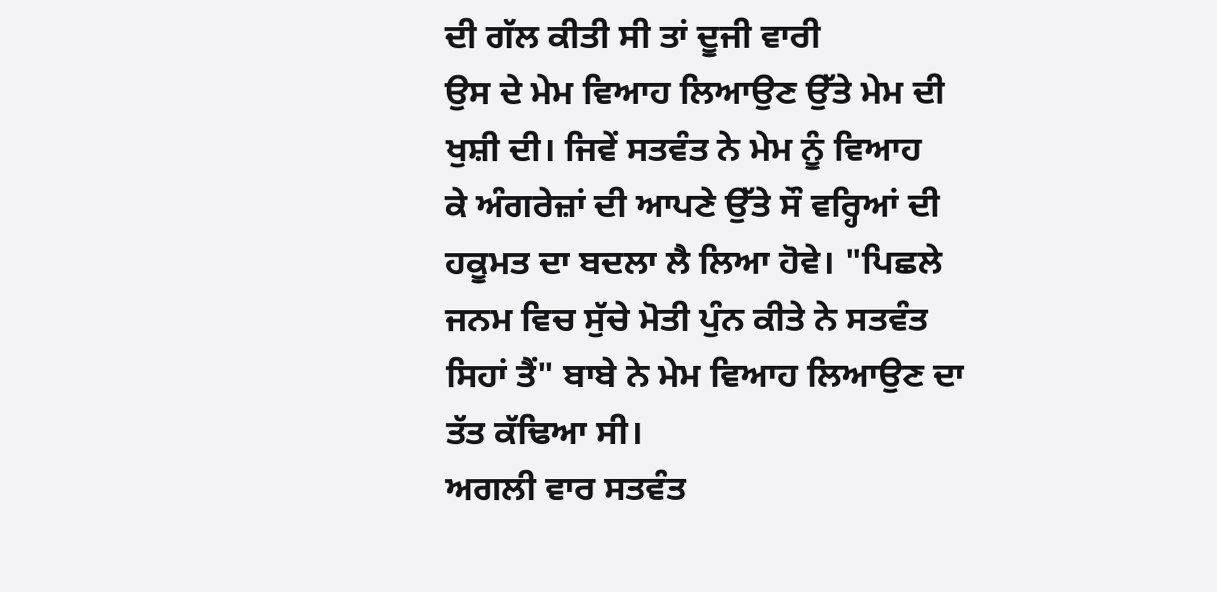ਦੀ ਗੱਲ ਕੀਤੀ ਸੀ ਤਾਂ ਦੂਜੀ ਵਾਰੀ
ਉਸ ਦੇ ਮੇਮ ਵਿਆਹ ਲਿਆਉਣ ਉੱਤੇ ਮੇਮ ਦੀ
ਖੁਸ਼ੀ ਦੀ। ਜਿਵੇਂ ਸਤਵੰਤ ਨੇ ਮੇਮ ਨੂੰ ਵਿਆਹ
ਕੇ ਅੰਗਰੇਜ਼ਾਂ ਦੀ ਆਪਣੇ ਉੱਤੇ ਸੌ ਵਰ੍ਹਿਆਂ ਦੀ
ਹਕੂਮਤ ਦਾ ਬਦਲਾ ਲੈ ਲਿਆ ਹੋਵੇ। "ਪਿਛਲੇ
ਜਨਮ ਵਿਚ ਸੁੱਚੇ ਮੋਤੀ ਪੁੰਨ ਕੀਤੇ ਨੇ ਸਤਵੰਤ
ਸਿਹਾਂ ਤੈਂ" ਬਾਬੇ ਨੇ ਮੇਮ ਵਿਆਹ ਲਿਆਉਣ ਦਾ
ਤੱਤ ਕੱਢਿਆ ਸੀ।
ਅਗਲੀ ਵਾਰ ਸਤਵੰਤ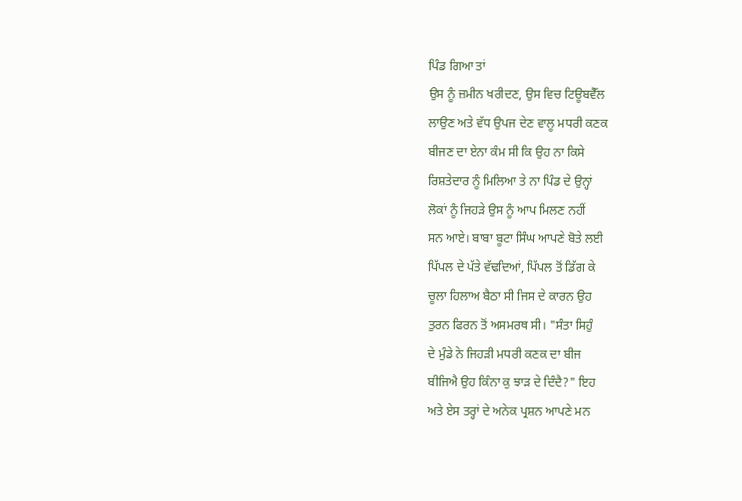ਪਿੰਡ ਗਿਆ ਤਾਂ
ਉਸ ਨੂੰ ਜ਼ਮੀਨ ਖਰੀਦਣ, ਉਸ ਵਿਚ ਟਿਊਬਵੈੱਲ
ਲਾਉਣ ਅਤੇ ਵੱਧ ਉਪਜ ਦੇਣ ਵਾਲੂ ਮਧਰੀ ਕਣਕ
ਬੀਜਣ ਦਾ ਏਨਾ ਕੰਮ ਸੀ ਕਿ ਉਹ ਨਾ ਕਿਸੇ
ਰਿਸ਼ਤੇਦਾਰ ਨੂੰ ਮਿਲਿਆ ਤੇ ਨਾ ਪਿੰਡ ਦੇ ਉਨ੍ਹਾਂ
ਲੋਕਾਂ ਨੂੰ ਜਿਹੜੇ ਉਸ ਨੂੰ ਆਪ ਮਿਲਣ ਨਹੀਂ
ਸਨ ਆਏ। ਬਾਬਾ ਬੂਟਾ ਸਿੰਘ ਆਪਣੇ ਬੋਤੇ ਲਈ
ਪਿੱਪਲ ਦੇ ਪੱਤੇ ਵੱਢਦਿਆਂ, ਪਿੱਪਲ ਤੋਂ ਡਿੱਗ ਕੇ
ਚੂਲਾ ਹਿਲਾਅ ਬੈਠਾ ਸੀ ਜਿਸ ਦੇ ਕਾਰਨ ਉਹ
ਤੁਰਨ ਫਿਰਨ ਤੋਂ ਅਸਮਰਥ ਸੀ। "ਸੰਤਾ ਸਿਹੁੰ
ਦੇ ਮੁੰਡੇ ਨੇ ਜਿਹੜੀ ਮਧਰੀ ਕਣਕ ਦਾ ਬੀਜ
ਬੀਜਿਐ ਉਹ ਕਿੰਨਾ ਕੁ ਝਾੜ ਦੇ ਦਿੰਦੈ?" ਇਹ
ਅਤੇ ਏਸ ਤਰ੍ਹਾਂ ਦੇ ਅਨੇਕ ਪ੍ਰਸ਼ਨ ਆਪਣੇ ਮਨ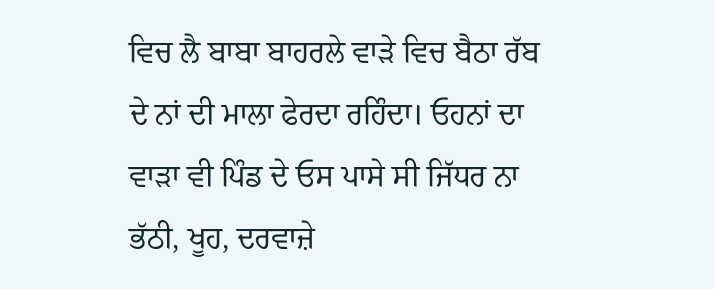ਵਿਚ ਲੈ ਬਾਬਾ ਬਾਹਰਲੇ ਵਾੜੇ ਵਿਚ ਬੈਠਾ ਰੱਬ
ਦੇ ਨਾਂ ਦੀ ਮਾਲਾ ਫੇਰਦਾ ਰਹਿੰਦਾ। ਓਹਨਾਂ ਦਾ
ਵਾੜਾ ਵੀ ਪਿੰਡ ਦੇ ਓਸ ਪਾਸੇ ਸੀ ਜਿੱਧਰ ਨਾ
ਭੱਠੀ, ਖੂਹ, ਦਰਵਾਜ਼ੇ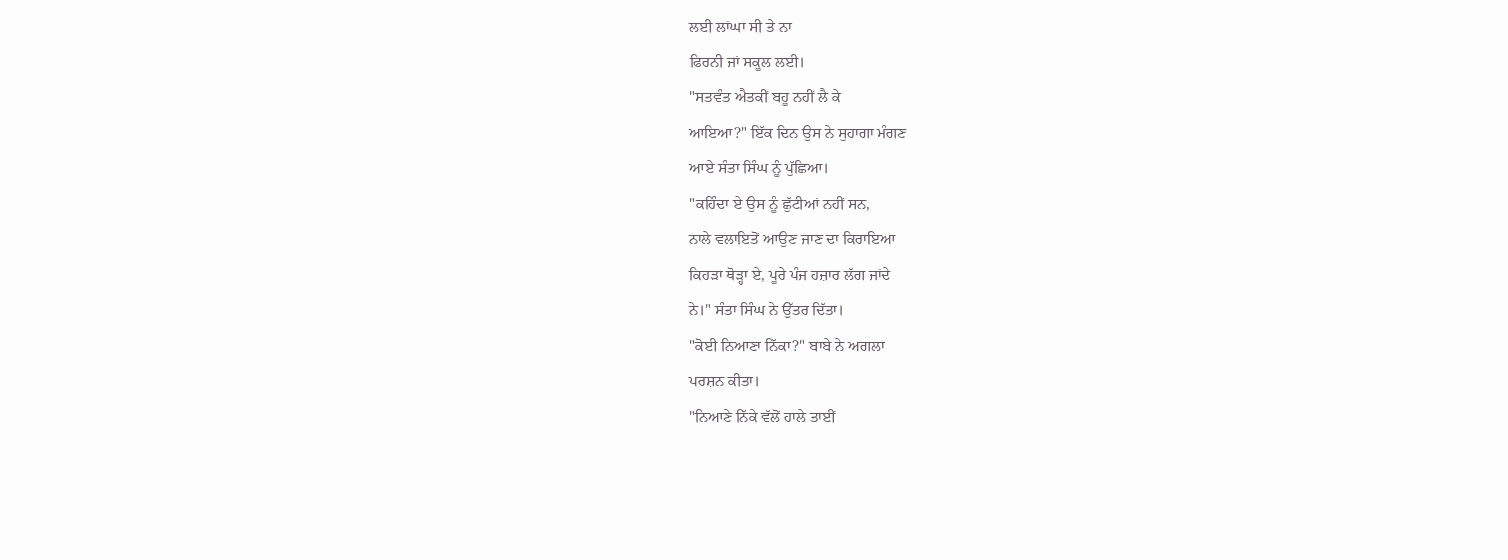ਲਈ ਲਾਂਘਾ ਸੀ ਤੇ ਨਾ
ਫਿਰਨੀ ਜਾਂ ਸਕੂਲ ਲਈ।
"ਸਤਵੰਤ ਐਤਕੀਂ ਬਹੂ ਨਹੀਂ ਲੈ ਕੇ
ਆਇਆ?" ਇੱਕ ਦਿਨ ਉਸ ਨੇ ਸੁਹਾਗਾ ਮੰਗਣ
ਆਏ ਸੰਤਾ ਸਿੰਘ ਨੂੰ ਪੁੱਛਿਆ।
"ਕਹਿੰਦਾ ਏ ਉਸ ਨੂੰ ਛੁੱਟੀਆਂ ਨਹੀਂ ਸਨ,
ਨਾਲੇ ਵਲਾਇਤੋਂ ਆਉਣ ਜਾਣ ਦਾ ਕਿਰਾਇਆ
ਕਿਹੜਾ ਥੋੜ੍ਹਾ ਏ, ਪੂਰੇ ਪੰਜ ਹਜ਼ਾਰ ਲੱਗ ਜਾਂਦੇ
ਨੇ।" ਸੰਤਾ ਸਿੰਘ ਨੇ ਉੱਤਰ ਦਿੱਤਾ।
"ਕੋਈ ਨਿਆਣਾ ਨਿੱਕਾ?" ਬਾਬੇ ਨੇ ਅਗਲਾ
ਪਰਸ਼ਨ ਕੀਤਾ।
"ਨਿਆਣੇ ਨਿੱਕੇ ਵੱਲੋਂ ਹਾਲੇ ਤਾਈਂ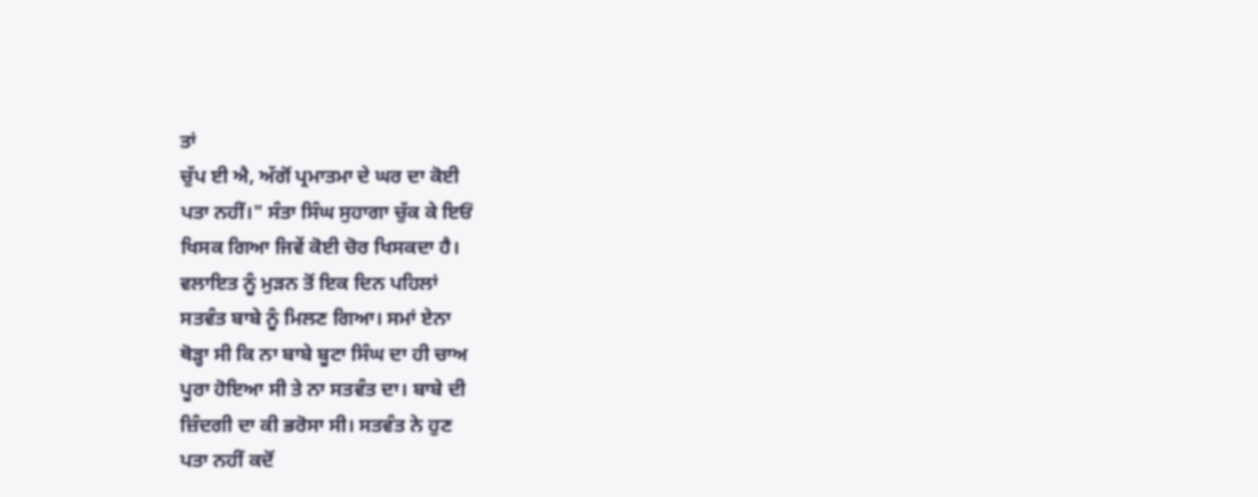ਤਾਂ
ਚੁੱਪ ਈ ਐ, ਅੱਗੋਂ ਪ੍ਰਮਾਤਮਾ ਦੇ ਘਰ ਦਾ ਕੋਈ
ਪਤਾ ਨਹੀਂ।" ਸੰਤਾ ਸਿੰਘ ਸੁਹਾਗਾ ਚੁੱਕ ਕੇ ਇਓਂ
ਖਿਸਕ ਗਿਆ ਜਿਵੇਂ ਕੋਈ ਚੋਰ ਖਿਸਕਦਾ ਹੈ।
ਵਲਾਇਤ ਨੂੰ ਮੁੜਨ ਤੋਂ ਇਕ ਦਿਨ ਪਹਿਲਾਂ
ਸਤਵੰਤ ਬਾਬੇ ਨੂੰ ਮਿਲਣ ਗਿਆ। ਸਮਾਂ ਏਨਾ
ਥੋੜ੍ਹਾ ਸੀ ਕਿ ਨਾ ਬਾਬੇ ਬੂਟਾ ਸਿੰਘ ਦਾ ਹੀ ਚਾਅ
ਪੂਰਾ ਹੋਇਆ ਸੀ ਤੇ ਨਾ ਸਤਵੰਤ ਦਾ। ਬਾਬੇ ਦੀ
ਜ਼ਿੰਦਗੀ ਦਾ ਕੀ ਭਰੋਸਾ ਸੀ। ਸਤਵੰਤ ਨੇ ਹੁਣ
ਪਤਾ ਨਹੀਂ ਕਦੋਂ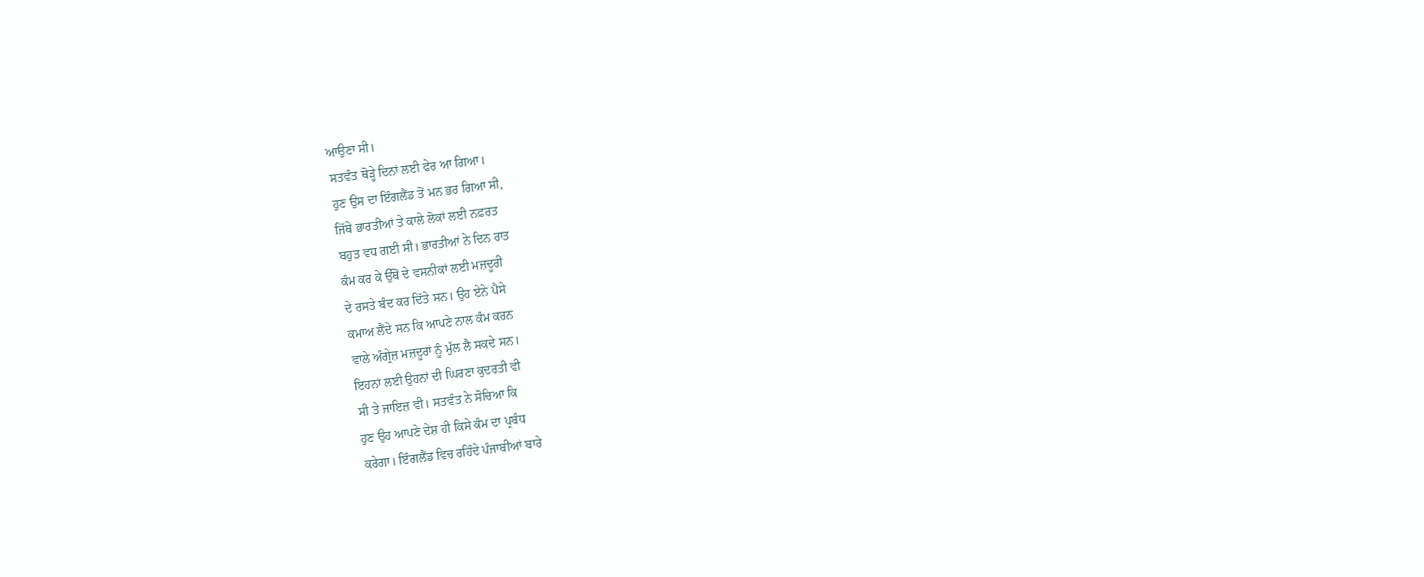ਆਉਣਾ ਸੀ।
ਸਤਵੰਤ ਥੋੜ੍ਹੇ ਦਿਨਾਂ ਲਈ ਫੇਰ ਆ ਗਿਆ।
ਹੁਣ ਉਸ ਦਾ ਇੰਗਲੈਂਡ ਤੋਂ ਮਨ ਭਰ ਗਿਆ ਸੀ,
ਜਿੱਥੇ ਭਾਰਤੀਆਂ ਤੇ ਕਾਲੇ ਲੋਕਾਂ ਲਈ ਨਫ਼ਰਤ
ਬਹੁਤ ਵਧ ਗਈ ਸੀ। ਭਾਰਤੀਆਂ ਨੇ ਦਿਨ ਰਾਤ
ਕੰਮ ਕਰ ਕੇ ਉੱਥੋਂ ਦੇ ਵਸਨੀਕਾਂ ਲਈ ਮਜ਼ਦੂਰੀ
ਦੇ ਰਸਤੇ ਬੰਦ ਕਰ ਦਿੱਤੇ ਸਨ। ਉਹ ਏਨੇ ਪੈਸੇ
ਕਮਾਅ ਲੈਂਦੇ ਸਨ ਕਿ ਆਪਣੇ ਨਾਲ ਕੰਮ ਕਰਨ
ਵਾਲੇ ਅੰਗ੍ਰੇਜ਼ ਮਜ਼ਦੂਰਾਂ ਨੂੰ ਮੁੱਲ ਲੈ ਸਕਦੇ ਸਨ।
ਇਹਨਾਂ ਲਈ ਉਹਨਾਂ ਦੀ ਘਿਰਣਾ ਕੁਦਰਤੀ ਵੀ
ਸੀ ਤੇ ਜਾਇਜ਼ ਵੀ। ਸਤਵੰਤ ਨੇ ਸੋਚਿਆ ਕਿ
ਹੁਣ ਉਹ ਆਪਣੇ ਦੇਸ਼ ਹੀ ਕਿਸੇ ਕੰਮ ਦਾ ਪ੍ਰਬੰਧ
ਕਰੇਗਾ। ਇੰਗਲੈਂਡ ਵਿਚ ਰਹਿੰਦੇ ਪੰਜਾਬੀਆਂ ਬਾਰੇ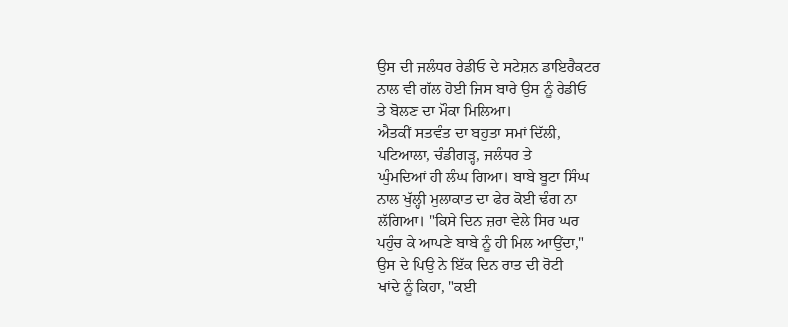ਉਸ ਦੀ ਜਲੰਧਰ ਰੇਡੀਓ ਦੇ ਸਟੇਸ਼ਨ ਡਾਇਰੈਕਟਰ
ਨਾਲ ਵੀ ਗੱਲ ਹੋਈ ਜਿਸ ਬਾਰੇ ਉਸ ਨੂੰ ਰੇਡੀਓ
ਤੇ ਬੋਲਣ ਦਾ ਮੌਕਾ ਮਿਲਿਆ।
ਐਤਕੀਂ ਸਤਵੰਤ ਦਾ ਬਹੁਤਾ ਸਮਾਂ ਦਿੱਲੀ,
ਪਟਿਆਲਾ, ਚੰਡੀਗੜ੍ਹ, ਜਲੰਧਰ ਤੇ
ਘੁੰਮਦਿਆਂ ਹੀ ਲੰਘ ਗਿਆ। ਬਾਬੇ ਬੂਟਾ ਸਿੰਘ
ਨਾਲ ਖੁੱਲ੍ਹੀ ਮੁਲਾਕਾਤ ਦਾ ਫੇਰ ਕੋਈ ਢੰਗ ਨਾ
ਲੱਗਿਆ। "ਕਿਸੇ ਦਿਨ ਜ਼ਰਾ ਵੇਲੇ ਸਿਰ ਘਰ
ਪਹੁੰਚ ਕੇ ਆਪਣੇ ਬਾਬੇ ਨੂੰ ਹੀ ਮਿਲ ਆਉਂਦਾ,"
ਉਸ ਦੇ ਪਿਉ ਨੇ ਇੱਕ ਦਿਨ ਰਾਤ ਦੀ ਰੋਟੀ
ਖਾਂਦੇ ਨੂੰ ਕਿਹਾ, "ਕਈ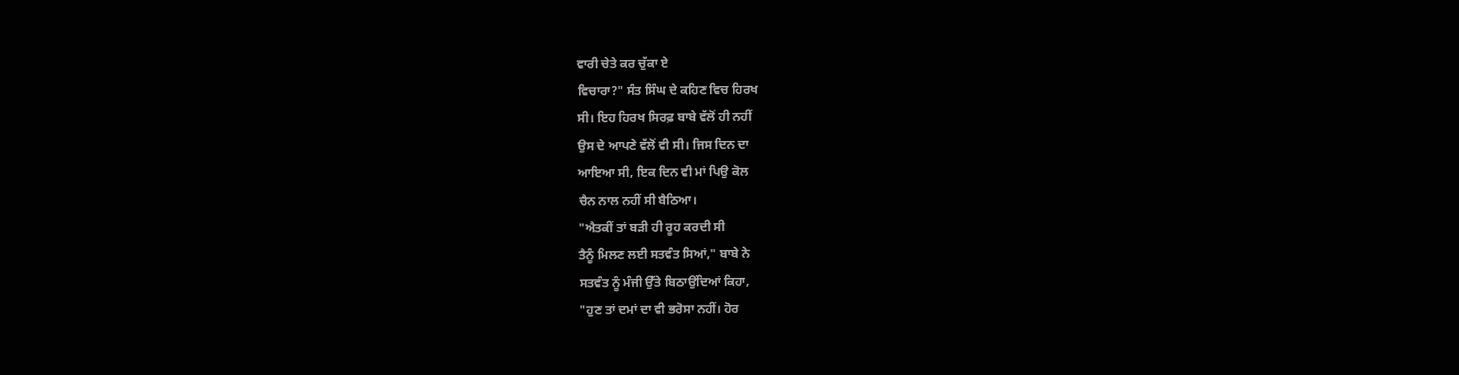ਵਾਰੀ ਚੇਤੇ ਕਰ ਚੁੱਕਾ ਏ
ਵਿਚਾਰਾ?" ਸੰਤ ਸਿੰਘ ਦੇ ਕਹਿਣ ਵਿਚ ਹਿਰਖ
ਸੀ। ਇਹ ਹਿਰਖ ਸਿਰਫ਼ ਬਾਬੇ ਵੱਲੋਂ ਹੀ ਨਹੀਂ
ਉਸ ਦੇ ਆਪਣੇ ਵੱਲੋਂ ਵੀ ਸੀ। ਜਿਸ ਦਿਨ ਦਾ
ਆਇਆ ਸੀ, ਇਕ ਦਿਨ ਵੀ ਮਾਂ ਪਿਉ ਕੋਲ
ਚੈਨ ਨਾਲ ਨਹੀਂ ਸੀ ਬੈਠਿਆ।
"ਐਤਕੀਂ ਤਾਂ ਬੜੀ ਹੀ ਰੂਹ ਕਰਦੀ ਸੀ
ਤੈਨੂੰ ਮਿਲਣ ਲਈ ਸਤਵੰਤ ਸਿਆਂ," ਬਾਬੇ ਨੇ
ਸਤਵੰਤ ਨੂੰ ਮੰਜੀ ਉੱਤੇ ਬਿਠਾਉਂਦਿਆਂ ਕਿਹਾ,
"ਹੁਣ ਤਾਂ ਦਮਾਂ ਦਾ ਵੀ ਭਰੋਸਾ ਨਹੀਂ। ਹੋਰ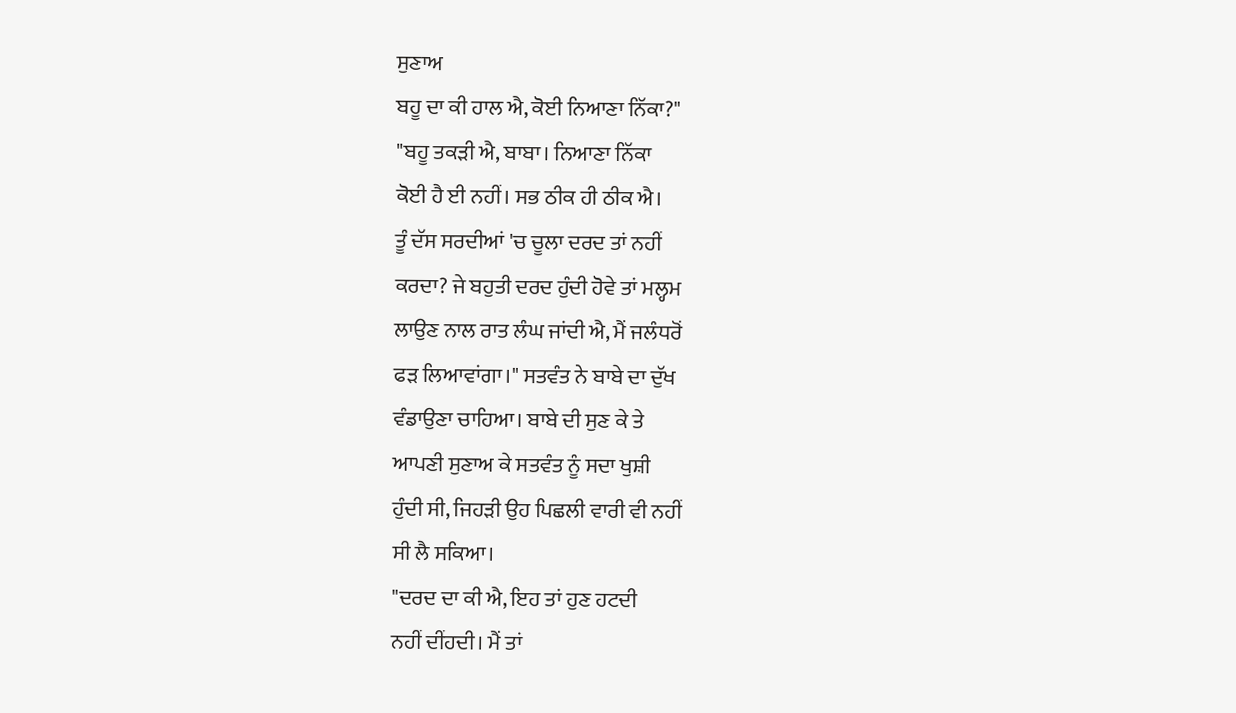ਸੁਣਾਅ
ਬਹੂ ਦਾ ਕੀ ਹਾਲ ਐ, ਕੋਈ ਨਿਆਣਾ ਨਿੱਕਾ?"
"ਬਹੂ ਤਕੜੀ ਐ, ਬਾਬਾ। ਨਿਆਣਾ ਨਿੱਕਾ
ਕੋਈ ਹੈ ਈ ਨਹੀਂ। ਸਭ ਠੀਕ ਹੀ ਠੀਕ ਐ।
ਤੂੰ ਦੱਸ ਸਰਦੀਆਂ 'ਚ ਚੂਲਾ ਦਰਦ ਤਾਂ ਨਹੀਂ
ਕਰਦਾ? ਜੇ ਬਹੁਤੀ ਦਰਦ ਹੁੰਦੀ ਹੋਵੇ ਤਾਂ ਮਲ੍ਹਮ
ਲਾਉਣ ਨਾਲ ਰਾਤ ਲੰਘ ਜਾਂਦੀ ਐ, ਮੈਂ ਜਲੰਧਰੋਂ
ਫੜ ਲਿਆਵਾਂਗਾ।" ਸਤਵੰਤ ਨੇ ਬਾਬੇ ਦਾ ਦੁੱਖ
ਵੰਡਾਉਣਾ ਚਾਹਿਆ। ਬਾਬੇ ਦੀ ਸੁਣ ਕੇ ਤੇ
ਆਪਣੀ ਸੁਣਾਅ ਕੇ ਸਤਵੰਤ ਨੂੰ ਸਦਾ ਖੁਸ਼ੀ
ਹੁੰਦੀ ਸੀ, ਜਿਹੜੀ ਉਹ ਪਿਛਲੀ ਵਾਰੀ ਵੀ ਨਹੀਂ
ਸੀ ਲੈ ਸਕਿਆ।
"ਦਰਦ ਦਾ ਕੀ ਐ, ਇਹ ਤਾਂ ਹੁਣ ਹਟਦੀ
ਨਹੀਂ ਦੀਂਹਦੀ। ਮੈਂ ਤਾਂ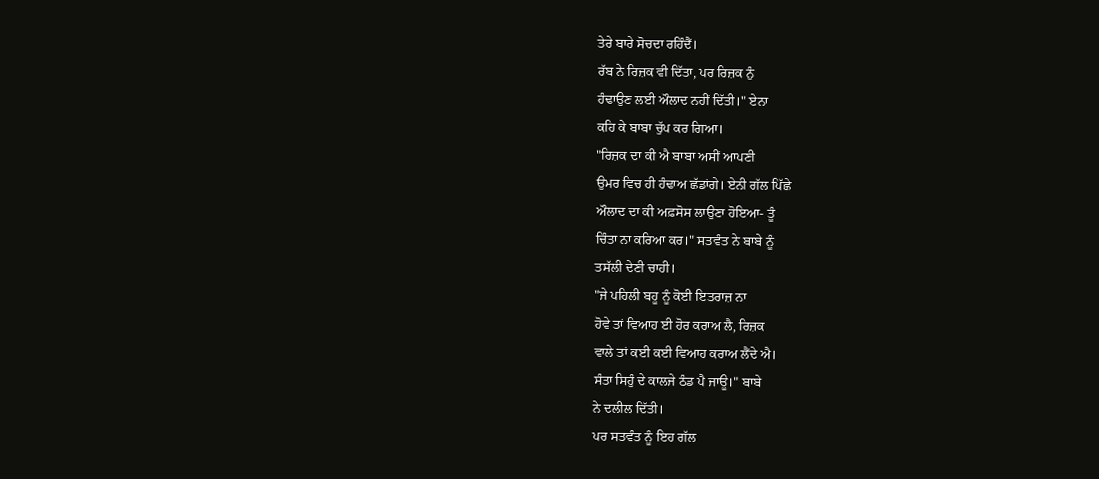ਤੇਰੇ ਬਾਰੇ ਸੋਚਦਾ ਰਹਿੰਦੈਂ।
ਰੱਬ ਨੇ ਰਿਜ਼ਕ ਵੀ ਦਿੱਤਾ, ਪਰ ਰਿਜ਼ਕ ਨੁੰ
ਹੰਢਾਉਣ ਲਈ ਔਲਾਦ ਨਹੀਂ ਦਿੱਤੀ।" ਏਨਾ
ਕਹਿ ਕੇ ਬਾਬਾ ਚੁੱਪ ਕਰ ਗਿਆ।
"ਰਿਜ਼ਕ ਦਾ ਕੀ ਐ ਬਾਬਾ ਅਸੀਂ ਆਪਣੀ
ਉਮਰ ਵਿਚ ਹੀ ਹੰਢਾਅ ਛੱਡਾਂਗੇ। ਏਨੀ ਗੱਲ ਪਿੱਛੇ
ਔਲਾਦ ਦਾ ਕੀ ਅਫ਼ਸੋਸ ਲਾਉਣਾ ਹੋਇਆ- ਤੂੰ
ਚਿੰਤਾ ਨਾ ਕਰਿਆ ਕਰ।" ਸਤਵੰਤ ਨੇ ਬਾਬੇ ਨੂੰ
ਤਸੱਲੀ ਦੇਣੀ ਚਾਹੀ।
"ਜੇ ਪਹਿਲੀ ਬਹੂ ਨੂੰ ਕੋਈ ਇਤਰਾਜ਼ ਨਾ
ਹੋਵੇ ਤਾਂ ਵਿਆਹ ਈ ਹੋਰ ਕਰਾਅ ਲੈ, ਰਿਜ਼ਕ
ਵਾਲੇ ਤਾਂ ਕਈ ਕਈ ਵਿਆਹ ਕਰਾਅ ਲੈਂਦੇ ਐ।
ਸੰਤਾ ਸਿਹੁੰ ਦੇ ਕਾਲਜੇ ਠੰਡ ਪੈ ਜਾਊ।" ਬਾਬੇ
ਨੇ ਦਲੀਲ ਦਿੱਤੀ।
ਪਰ ਸਤਵੰਤ ਨੂੰ ਇਹ ਗੱਲ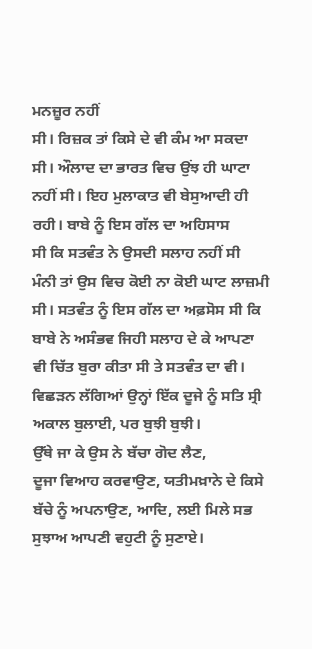ਮਨਜ਼ੂਰ ਨਹੀਂ
ਸੀ। ਰਿਜ਼ਕ ਤਾਂ ਕਿਸੇ ਦੇ ਵੀ ਕੰਮ ਆ ਸਕਦਾ
ਸੀ। ਔਲਾਦ ਦਾ ਭਾਰਤ ਵਿਚ ਉਂਝ ਹੀ ਘਾਟਾ
ਨਹੀਂ ਸੀ। ਇਹ ਮੁਲਾਕਾਤ ਵੀ ਬੇਸੁਆਦੀ ਹੀ
ਰਹੀ। ਬਾਬੇ ਨੂੰ ਇਸ ਗੱਲ ਦਾ ਅਹਿਸਾਸ
ਸੀ ਕਿ ਸਤਵੰਤ ਨੇ ਉਸਦੀ ਸਲਾਹ ਨਹੀਂ ਸੀ
ਮੰਨੀ ਤਾਂ ਉਸ ਵਿਚ ਕੋਈ ਨਾ ਕੋਈ ਘਾਟ ਲਾਜ਼ਮੀ
ਸੀ। ਸਤਵੰਤ ਨੂੰ ਇਸ ਗੱਲ ਦਾ ਅਫ਼ਸੋਸ ਸੀ ਕਿ
ਬਾਬੇ ਨੇ ਅਸੰਭਵ ਜਿਹੀ ਸਲਾਹ ਦੇ ਕੇ ਆਪਣਾ
ਵੀ ਚਿੱਤ ਬੁਰਾ ਕੀਤਾ ਸੀ ਤੇ ਸਤਵੰਤ ਦਾ ਵੀ।
ਵਿਛੜਨ ਲੱਗਿਆਂ ਉਨ੍ਹਾਂ ਇੱਕ ਦੂਜੇ ਨੂੰ ਸਤਿ ਸ੍ਰੀ
ਅਕਾਲ ਬੁਲਾਈ, ਪਰ ਬੁਝੀ ਬੁਝੀ।
ਉੱਥੇ ਜਾ ਕੇ ਉਸ ਨੇ ਬੱਚਾ ਗੋਦ ਲੈਣ,
ਦੂਜਾ ਵਿਆਹ ਕਰਵਾਉਣ, ਯਤੀਮਖ਼ਾਨੇ ਦੇ ਕਿਸੇ
ਬੱਚੇ ਨੂੰ ਅਪਨਾਉਣ, ਆਦਿ, ਲਈ ਮਿਲੇ ਸਭ
ਸੁਝਾਅ ਆਪਣੀ ਵਹੁਟੀ ਨੂੰ ਸੁਣਾਏ।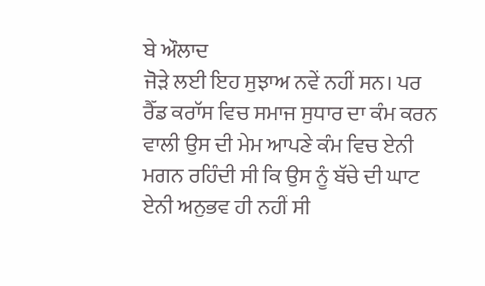ਬੇ ਔਲਾਦ
ਜੋੜੇ ਲਈ ਇਹ ਸੁਝਾਅ ਨਵੇਂ ਨਹੀਂ ਸਨ। ਪਰ
ਰੈੱਡ ਕਰਾੱਸ ਵਿਚ ਸਮਾਜ ਸੁਧਾਰ ਦਾ ਕੰਮ ਕਰਨ
ਵਾਲੀ ਉਸ ਦੀ ਮੇਮ ਆਪਣੇ ਕੰਮ ਵਿਚ ਏਨੀ
ਮਗਨ ਰਹਿੰਦੀ ਸੀ ਕਿ ਉਸ ਨੂੰ ਬੱਚੇ ਦੀ ਘਾਟ
ਏਨੀ ਅਨੁਭਵ ਹੀ ਨਹੀਂ ਸੀ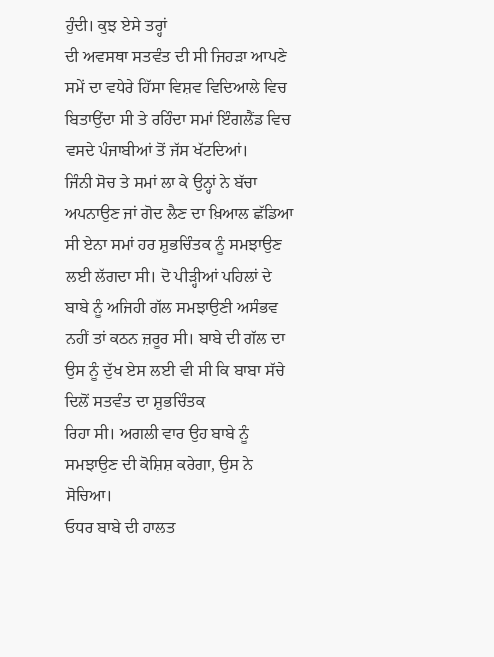ਹੁੰਦੀ। ਕੁਝ ਏਸੇ ਤਰ੍ਹਾਂ
ਦੀ ਅਵਸਥਾ ਸਤਵੰਤ ਦੀ ਸੀ ਜਿਹੜਾ ਆਪਣੇ
ਸਮੇਂ ਦਾ ਵਧੇਰੇ ਹਿੱਸਾ ਵਿਸ਼ਵ ਵਿਦਿਆਲੇ ਵਿਚ
ਬਿਤਾਉਂਦਾ ਸੀ ਤੇ ਰਹਿੰਦਾ ਸਮਾਂ ਇੰਗਲੈਂਡ ਵਿਚ
ਵਸਦੇ ਪੰਜਾਬੀਆਂ ਤੋਂ ਜੱਸ ਖੱਟਦਿਆਂ।
ਜਿੰਨੀ ਸੋਚ ਤੇ ਸਮਾਂ ਲਾ ਕੇ ਉਨ੍ਹਾਂ ਨੇ ਬੱਚਾ
ਅਪਨਾਉਣ ਜਾਂ ਗੋਦ ਲੈਣ ਦਾ ਖ਼ਿਆਲ ਛੱਡਿਆ
ਸੀ ਏਨਾ ਸਮਾਂ ਹਰ ਸ਼ੁਭਚਿੰਤਕ ਨੂੰ ਸਮਝਾਉਣ
ਲਈ ਲੱਗਦਾ ਸੀ। ਦੋ ਪੀੜ੍ਹੀਆਂ ਪਹਿਲਾਂ ਦੇ
ਬਾਬੇ ਨੂੰ ਅਜਿਹੀ ਗੱਲ ਸਮਝਾਉਣੀ ਅਸੰਭਵ
ਨਹੀਂ ਤਾਂ ਕਠਨ ਜ਼ਰੂਰ ਸੀ। ਬਾਬੇ ਦੀ ਗੱਲ ਦਾ
ਉਸ ਨੂੰ ਦੁੱਖ ਏਸ ਲਈ ਵੀ ਸੀ ਕਿ ਬਾਬਾ ਸੱਚੇ
ਦਿਲੋਂ ਸਤਵੰਤ ਦਾ ਸ਼ੁਭਚਿੰਤਕ
ਰਿਹਾ ਸੀ। ਅਗਲੀ ਵਾਰ ਉਹ ਬਾਬੇ ਨੂੰ
ਸਮਝਾਉਣ ਦੀ ਕੋਸ਼ਿਸ਼ ਕਰੇਗਾ, ਉਸ ਨੇ
ਸੋਚਿਆ।
ਓਧਰ ਬਾਬੇ ਦੀ ਹਾਲਤ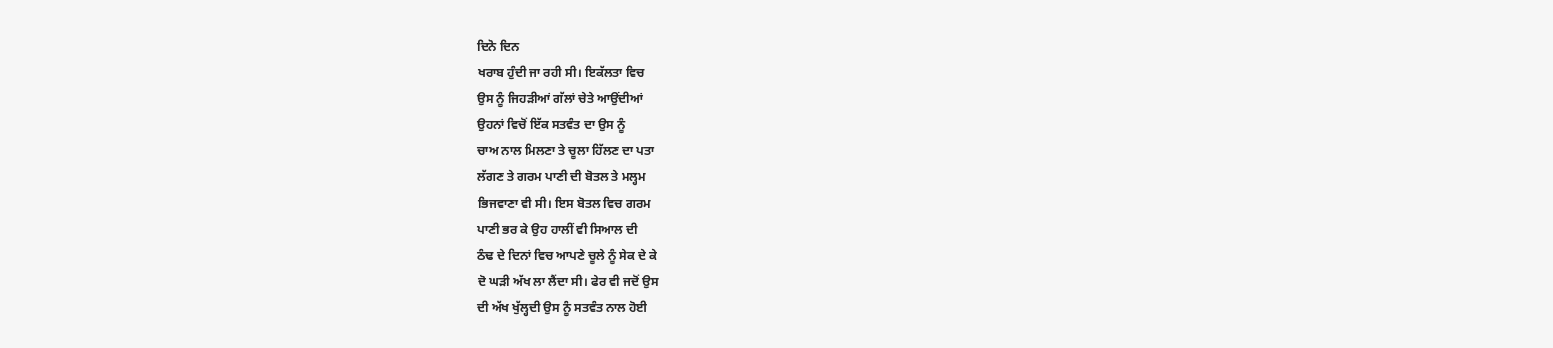ਦਿਨੋ ਦਿਨ
ਖਰਾਬ ਹੁੰਦੀ ਜਾ ਰਹੀ ਸੀ। ਇਕੱਲਤਾ ਵਿਚ
ਉਸ ਨੂੰ ਜਿਹੜੀਆਂ ਗੱਲਾਂ ਚੇਤੇ ਆਉਂਦੀਆਂ
ਉਹਨਾਂ ਵਿਚੋਂ ਇੱਕ ਸਤਵੰਤ ਦਾ ਉਸ ਨੂੰ
ਚਾਅ ਨਾਲ ਮਿਲਣਾ ਤੇ ਚੂਲਾ ਹਿੱਲਣ ਦਾ ਪਤਾ
ਲੱਗਣ ਤੇ ਗਰਮ ਪਾਣੀ ਦੀ ਬੋਤਲ ਤੇ ਮਲ੍ਹਮ
ਭਿਜਵਾਣਾ ਵੀ ਸੀ। ਇਸ ਬੋਤਲ ਵਿਚ ਗਰਮ
ਪਾਣੀ ਭਰ ਕੇ ਉਹ ਹਾਲੀਂ ਵੀ ਸਿਆਲ ਦੀ
ਠੰਢ ਦੇ ਦਿਨਾਂ ਵਿਚ ਆਪਣੇ ਚੂਲੇ ਨੂੰ ਸੇਕ ਦੇ ਕੇ
ਦੋ ਘੜੀ ਅੱਖ ਲਾ ਲੈਂਦਾ ਸੀ। ਫੇਰ ਵੀ ਜਦੋਂ ਉਸ
ਦੀ ਅੱਖ ਖੁੱਲ੍ਹਦੀ ਉਸ ਨੂੰ ਸਤਵੰਤ ਨਾਲ ਹੋਈ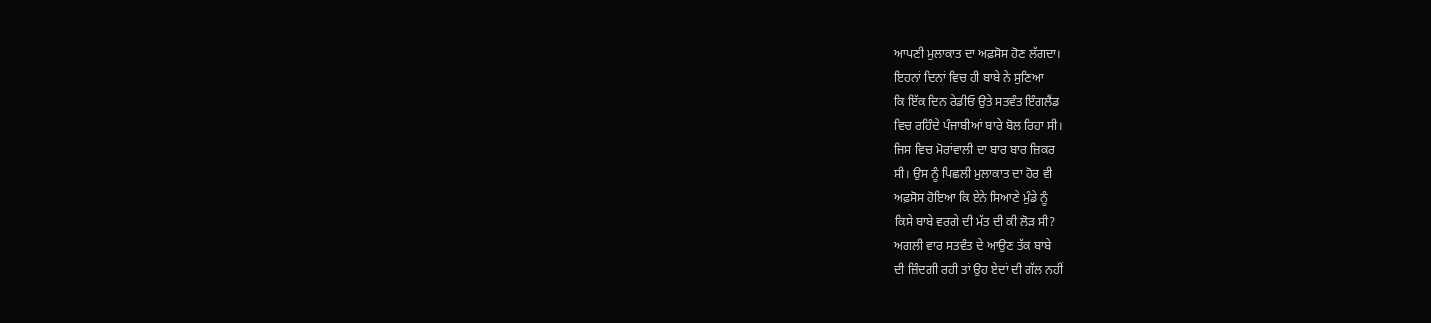ਆਪਣੀ ਮੁਲਾਕਾਤ ਦਾ ਅਫ਼ਸੋਸ ਹੋਣ ਲੱਗਦਾ।
ਇਹਨਾਂ ਦਿਨਾਂ ਵਿਚ ਹੀ ਬਾਬੇ ਨੇ ਸੁਣਿਆ
ਕਿ ਇੱਕ ਦਿਨ ਰੇਡੀਓ ਉਤੇ ਸਤਵੰਤ ਇੰਗਲੈਂਡ
ਵਿਚ ਰਹਿੰਦੇ ਪੰਜਾਬੀਆਂ ਬਾਰੇ ਬੋਲ ਰਿਹਾ ਸੀ।
ਜਿਸ ਵਿਚ ਮੋਰਾਂਵਾਲੀ ਦਾ ਬਾਰ ਬਾਰ ਜ਼ਿਕਰ
ਸੀ। ਉਸ ਨੂੰ ਪਿਛਲੀ ਮੁਲਾਕਾਤ ਦਾ ਹੋਰ ਵੀ
ਅਫ਼ਸੋਸ ਹੋਇਆ ਕਿ ਏਨੇ ਸਿਆਣੇ ਮੁੰਡੇ ਨੂੰ
ਕਿਸੇ ਬਾਬੇ ਵਰਗੇ ਦੀ ਮੱਤ ਦੀ ਕੀ ਲੋੜ ਸੀ?
ਅਗਲੀ ਵਾਰ ਸਤਵੰਤ ਦੇ ਆਉਣ ਤੱਕ ਬਾਬੇ
ਦੀ ਜ਼ਿੰਦਗੀ ਰਹੀ ਤਾਂ ਉਹ ਏਦਾਂ ਦੀ ਗੱਲ ਨਹੀਂ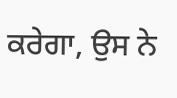ਕਰੇਗਾ, ਉਸ ਨੇ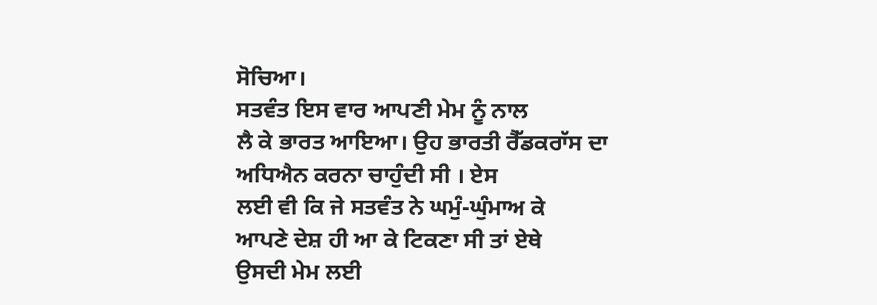ਸੋਚਿਆ।
ਸਤਵੰਤ ਇਸ ਵਾਰ ਆਪਣੀ ਮੇਮ ਨੂੰ ਨਾਲ
ਲੈ ਕੇ ਭਾਰਤ ਆਇਆ। ਉਹ ਭਾਰਤੀ ਰੈੱਡਕਰਾੱਸ ਦਾ
ਅਧਿਐਨ ਕਰਨਾ ਚਾਹੁੰਦੀ ਸੀ । ਏਸ
ਲਈ ਵੀ ਕਿ ਜੇ ਸਤਵੰਤ ਨੇ ਘਮੁੰ-ਘੁੰਮਾਅ ਕੇ
ਆਪਣੇ ਦੇਸ਼ ਹੀ ਆ ਕੇ ਟਿਕਣਾ ਸੀ ਤਾਂ ਏਥੇ
ਉਸਦੀ ਮੇਮ ਲਈ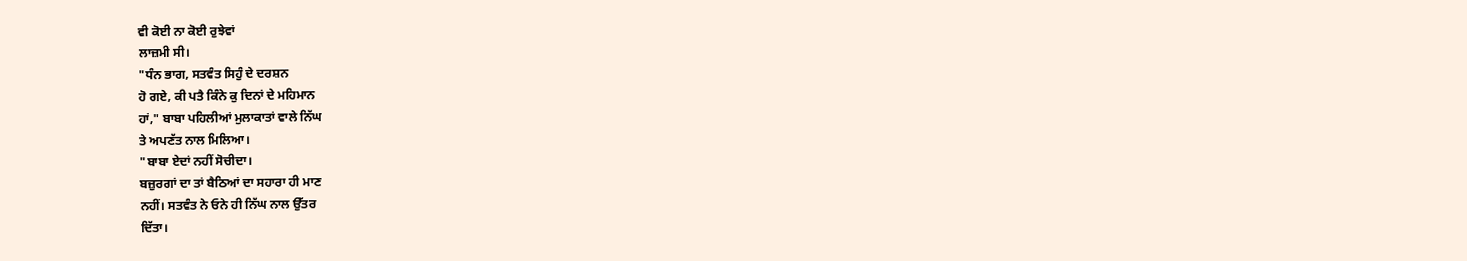ਵੀ ਕੋਈ ਨਾ ਕੋਈ ਰੁਝੇਵਾਂ
ਲਾਜ਼ਮੀ ਸੀ।
"ਧੰਨ ਭਾਗ, ਸਤਵੰਤ ਸਿਹੁੰ ਦੇ ਦਰਸ਼ਨ
ਹੋ ਗਏ, ਕੀ ਪਤੈ ਕਿੰਨੇ ਕੁ ਦਿਨਾਂ ਦੇ ਮਹਿਮਾਨ
ਹਾਂ," ਬਾਬਾ ਪਹਿਲੀਆਂ ਮੁਲਾਕਾਤਾਂ ਵਾਲੇ ਨਿੱਘ
ਤੇ ਅਪਣੱਤ ਨਾਲ ਮਿਲਿਆ।
"ਬਾਬਾ ਏਦਾਂ ਨਹੀਂ ਸੋਚੀਦਾ।
ਬਜ਼ੁਰਗਾਂ ਦਾ ਤਾਂ ਬੈਠਿਆਂ ਦਾ ਸਹਾਰਾ ਹੀ ਮਾਣ
ਨਹੀਂ। ਸਤਵੰਤ ਨੇ ਓਨੇ ਹੀ ਨਿੱਘ ਨਾਲ ਉੱਤਰ
ਦਿੱਤਾ।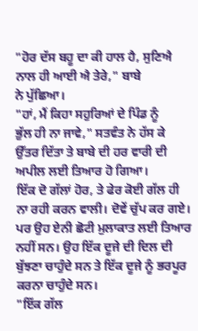"ਹੋਰ ਦੱਸ ਬਹੂ ਦਾ ਕੀ ਹਾਲ ਹੈ, ਸੁਣਿਐ
ਨਾਲ ਹੀ ਆਈ ਐ ਤੇਰੇ," ਬਾਬੇ
ਨੇ ਪੁੱਛਿਆ।
"ਹਾਂ, ਮੈਂ ਕਿਹਾ ਸਹੁਰਿਆਂ ਦੇ ਪਿੰਡ ਨੂੰ
ਭੁੱਲ ਹੀ ਨਾ ਜਾਵੇ," ਸਤਵੰਤ ਨੇ ਹੱਸ ਕੇ
ਉੱਤਰ ਦਿੱਤਾ ਤੇ ਬਾਬੇ ਦੀ ਹਰ ਵਾਰੀ ਦੀ
ਅਪੀਲ ਲਈ ਤਿਆਰ ਹੋ ਗਿਆ।
ਇੱਕ ਦੋ ਗੱਲਾਂ ਹੋਰ, ਤੇ ਫੇਰ ਕੋਈ ਗੱਲ ਹੀ
ਨਾ ਰਹੀ ਕਰਨ ਵਾਲੀ। ਦੋਵੇਂ ਚੁੱਪ ਕਰ ਗਏ।
ਪਰ ਉਹ ਏਨੀ ਛੋਟੀ ਮੁਲਾਕਾਤ ਲਈ ਤਿਆਰ
ਨਹੀਂ ਸਨ। ਉਹ ਇੱਕ ਦੂਜੇ ਦੀ ਦਿਲ ਦੀ
ਬੁੱਝਣਾ ਚਾਹੁੰਦੇ ਸਨ ਤੇ ਇੱਕ ਦੂਜੇ ਨੂੰ ਭਰਪੂਰ
ਕਰਨਾ ਚਾਹੁੰਦੇ ਸਨ।
"ਇੱਕ ਗੱਲ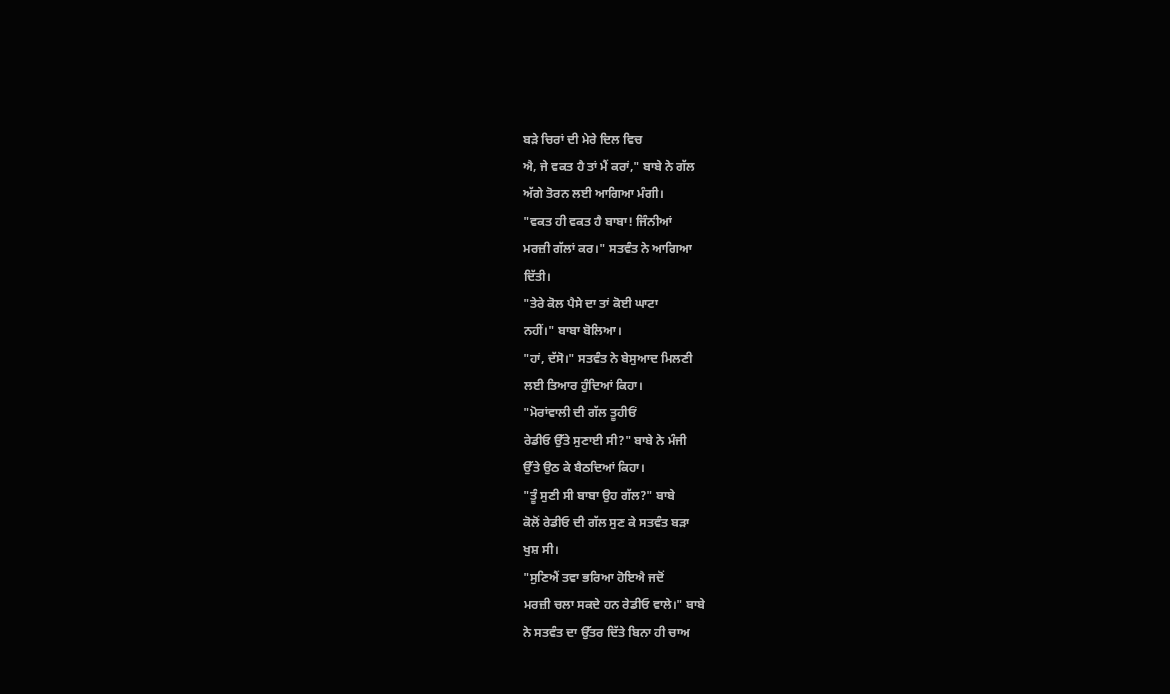ਬੜੇ ਚਿਰਾਂ ਦੀ ਮੇਰੇ ਦਿਲ ਵਿਚ
ਐ, ਜੇ ਵਕਤ ਹੈ ਤਾਂ ਮੈਂ ਕਰਾਂ," ਬਾਬੇ ਨੇ ਗੱਲ
ਅੱਗੇ ਤੋਰਨ ਲਈ ਆਗਿਆ ਮੰਗੀ।
"ਵਕਤ ਹੀ ਵਕਤ ਹੈ ਬਾਬਾ! ਜਿੰਨੀਆਂ
ਮਰਜ਼ੀ ਗੱਲਾਂ ਕਰ।" ਸਤਵੰਤ ਨੇ ਆਗਿਆ
ਦਿੱਤੀ।
"ਤੇਰੇ ਕੋਲ ਪੈਸੇ ਦਾ ਤਾਂ ਕੋਈ ਘਾਟਾ
ਨਹੀਂ।" ਬਾਬਾ ਬੋਲਿਆ।
"ਹਾਂ, ਦੱਸੋ।" ਸਤਵੰਤ ਨੇ ਬੇਸੁਆਦ ਮਿਲਣੀ
ਲਈ ਤਿਆਰ ਹੁੰਦਿਆਂ ਕਿਹਾ।
"ਮੋਰਾਂਵਾਲੀ ਦੀ ਗੱਲ ਤੂਹੀਓਂ
ਰੇਡੀਓ ਉੱਤੇ ਸੁਣਾਈ ਸੀ?" ਬਾਬੇ ਨੇ ਮੰਜੀ
ਉੱਤੇ ਉਠ ਕੇ ਬੈਠਦਿਆਂ ਕਿਹਾ।
"ਤੂੰ ਸੁਣੀ ਸੀ ਬਾਬਾ ਉਹ ਗੱਲ?" ਬਾਬੇ
ਕੋਲੋਂ ਰੇਡੀਓ ਦੀ ਗੱਲ ਸੁਣ ਕੇ ਸਤਵੰਤ ਬੜਾ
ਖੁਸ਼ ਸੀ।
"ਸੁਣਿਐਂ ਤਵਾ ਭਰਿਆ ਹੋਇਐ ਜਦੋਂ
ਮਰਜ਼ੀ ਚਲਾ ਸਕਦੇ ਹਨ ਰੇਡੀਓ ਵਾਲੇ।" ਬਾਬੇ
ਨੇ ਸਤਵੰਤ ਦਾ ਉੱਤਰ ਦਿੱਤੇ ਬਿਨਾ ਹੀ ਚਾਅ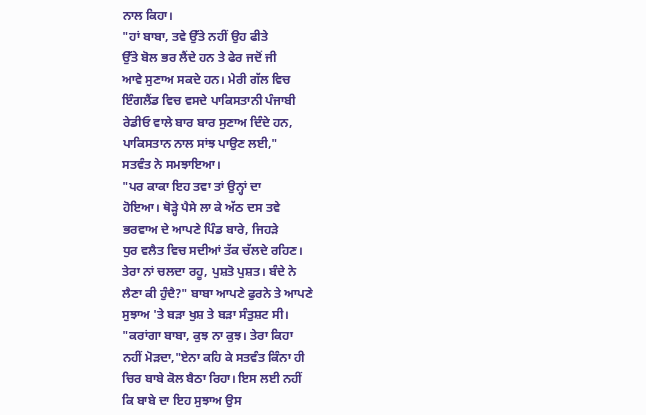ਨਾਲ ਕਿਹਾ।
"ਹਾਂ ਬਾਬਾ, ਤਵੇ ਉੱਤੇ ਨਹੀਂ ਉਹ ਫੀਤੇ
ਉੱਤੇ ਬੋਲ ਭਰ ਲੈਂਦੇ ਹਨ ਤੇ ਫੇਰ ਜਦੋਂ ਜੀ
ਆਵੇ ਸੁਣਾਅ ਸਕਦੇ ਹਨ। ਮੇਰੀ ਗੱਲ ਵਿਚ
ਇੰਗਲੈਂਡ ਵਿਚ ਵਸਦੇ ਪਾਕਿਸਤਾਨੀ ਪੰਜਾਬੀ
ਰੇਡੀਓ ਵਾਲੇ ਬਾਰ ਬਾਰ ਸੁਣਾਅ ਦਿੰਦੇ ਹਨ,
ਪਾਕਿਸਤਾਨ ਨਾਲ ਸਾਂਝ ਪਾਉਣ ਲਈ,"
ਸਤਵੰਤ ਨੇ ਸਮਝਾਇਆ।
"ਪਰ ਕਾਕਾ ਇਹ ਤਵਾ ਤਾਂ ਉਨ੍ਹਾਂ ਦਾ
ਹੋਇਆ। ਥੋੜ੍ਹੇ ਪੈਸੇ ਲਾ ਕੇ ਅੱਠ ਦਸ ਤਵੇ
ਭਰਵਾਅ ਦੇ ਆਪਣੇ ਪਿੰਡ ਬਾਰੇ, ਜਿਹੜੇ
ਧੁਰ ਵਲੈਤ ਵਿਚ ਸਦੀਆਂ ਤੱਕ ਚੱਲਦੇ ਰਹਿਣ।
ਤੇਰਾ ਨਾਂ ਚਲਦਾ ਰਹੂ, ਪੁਸ਼ਤੋ ਪੁਸ਼ਤ। ਬੰਦੇ ਨੇ
ਲੈਣਾ ਕੀ ਹੁੰਦੈ?" ਬਾਬਾ ਆਪਣੇ ਫੁਰਨੇ ਤੇ ਆਪਣੇ
ਸੁਝਾਅ 'ਤੇ ਬੜਾ ਖੁਸ਼ ਤੇ ਬੜਾ ਸੰਤੁਸ਼ਟ ਸੀ।
"ਕਰਾਂਗਾ ਬਾਬਾ, ਕੁਝ ਨਾ ਕੁਝ। ਤੇਰਾ ਕਿਹਾ
ਨਹੀਂ ਮੋੜਦਾ,"ਏਨਾ ਕਹਿ ਕੇ ਸਤਵੰਤ ਕਿੰਨਾ ਹੀ
ਚਿਰ ਬਾਬੇ ਕੋਲ ਬੈਠਾ ਰਿਹਾ। ਇਸ ਲਈ ਨਹੀਂ
ਕਿ ਬਾਬੇ ਦਾ ਇਹ ਸੁਝਾਅ ਉਸ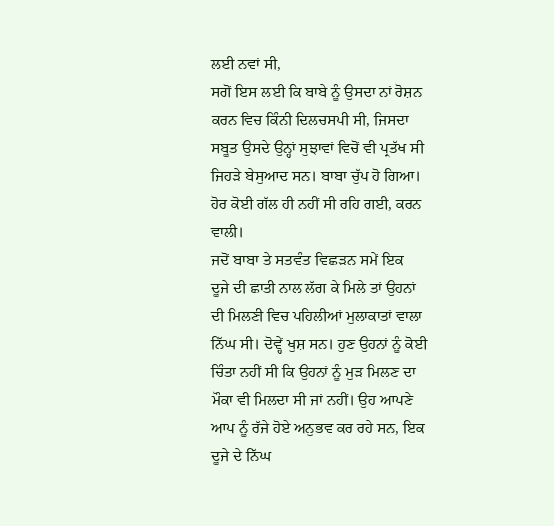ਲਈ ਨਵਾਂ ਸੀ,
ਸਗੋਂ ਇਸ ਲਈ ਕਿ ਬਾਬੇ ਨੂੰ ਉਸਦਾ ਨਾਂ ਰੋਸ਼ਨ
ਕਰਨ ਵਿਚ ਕਿੰਨੀ ਦਿਲਚਸਪੀ ਸੀ, ਜਿਸਦਾ
ਸਬੂਤ ਉਸਦੇ ਉਨ੍ਹਾਂ ਸੁਝਾਵਾਂ ਵਿਚੋਂ ਵੀ ਪ੍ਰਤੱਖ ਸੀ
ਜਿਹੜੇ ਬੇਸੁਆਦ ਸਨ। ਬਾਬਾ ਚੁੱਪ ਹੋ ਗਿਆ।
ਹੋਰ ਕੋਈ ਗੱਲ ਹੀ ਨਹੀਂ ਸੀ ਰਹਿ ਗਈ, ਕਰਨ
ਵਾਲੀ।
ਜਦੋਂ ਬਾਬਾ ਤੇ ਸਤਵੰਤ ਵਿਛੜਨ ਸਮੇਂ ਇਕ
ਦੂਜੇ ਦੀ ਛਾਤੀ ਨਾਲ ਲੱਗ ਕੇ ਮਿਲੇ ਤਾਂ ਉਹਨਾਂ
ਦੀ ਮਿਲਣੀ ਵਿਚ ਪਹਿਲੀਆਂ ਮੁਲਾਕਾਤਾਂ ਵਾਲਾ
ਨਿੱਘ ਸੀ। ਦੋਵ੍ਹੇਂ ਖੁਸ਼ ਸਨ। ਹੁਣ ਉਹਨਾਂ ਨੂੰ ਕੋਈ
ਚਿੰਤਾ ਨਹੀਂ ਸੀ ਕਿ ਉਹਨਾਂ ਨੂੰ ਮੁੜ ਮਿਲਣ ਦਾ
ਮੌਕਾ ਵੀ ਮਿਲਦਾ ਸੀ ਜਾਂ ਨਹੀਂ। ਉਹ ਆਪਣੇ
ਆਪ ਨੂੰ ਰੱਜੇ ਹੋਏ ਅਨੁਭਵ ਕਰ ਰਹੇ ਸਨ, ਇਕ
ਦੂਜੇ ਦੇ ਨਿੱਘ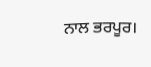ਨਾਲ ਭਰਪੂਰ।